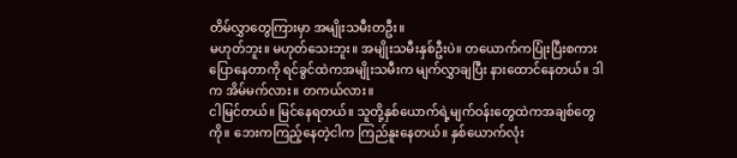တိမ်လွှာတွေကြားမှာ အမျိုးသမီးတဦး။
မဟုတ်ဘူး။ မဟုတ်သေးဘူး။ အမျိုးသမီးနှစ်ဦးပဲ။ တယောက်ကပြုံးပြီးစကားပြောနေတာကို ရင်ခွင်ထဲကအမျိုးသမီးက မျက်လွှာချပြီး နားထောင်နေတယ်။ ဒါက အိမ်မက်လား။ တကယ်လား။
ငါမြင်တယ်။ မြင်နေရတယ်။ သူတို့နှစ်ယောက်ရဲ့မျက်ဝန်းတွေထဲကအချစ်တွေကို။ ဘေးကကြည့်နေတဲ့ငါက ကြည်နူးနေတယ်။ နှစ်ယောက်လုံး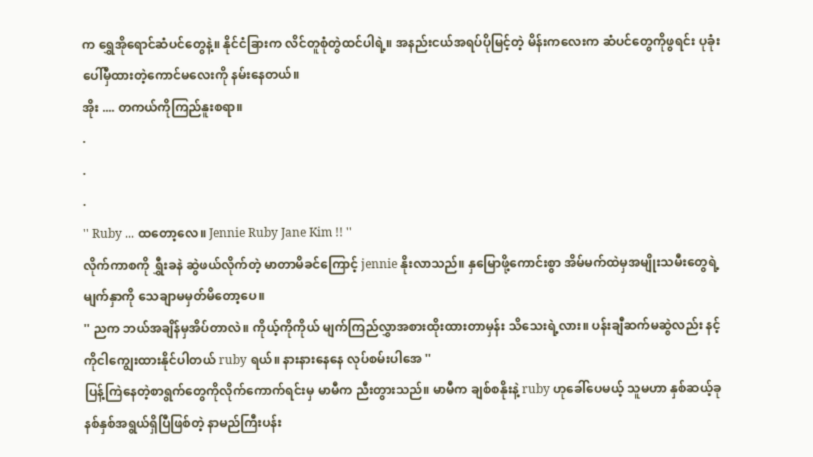က ရွှေအိုရောင်ဆံပင်တွေနဲ့။ နိုင်ငံခြားက လိင်တူစုံတွဲထင်ပါရဲ့။ အနည်းငယ်အရပ်ပိုမြင့်တဲ့ မိန်းကလေးက ဆံပင်တွေကိုဖွရင်း ပုခုံးပေါ်မှီထားတဲ့ကောင်မလေးကို နမ်းနေတယ်။
အိုး .... တကယ်ကိုကြည်နူးစရာ။
.
.
.
'' Ruby ... ထတော့လေ။ Jennie Ruby Jane Kim !! ''
လိုက်ကာစကို ရွှီးခနဲ ဆွဲဖယ်လိုက်တဲ့ မာတာမိခင်ကြောင့် jennie နိုးလာသည်။ နှမြောဖို့ကောင်းစွာ အိမ်မက်ထဲမှအမျိုးသမီးတွေရဲ့မျက်နှာကို သေချာမမှတ်မိတော့ပေ။
'' ညက ဘယ်အချိန်မှအိပ်တာလဲ။ ကိုယ့်ကိုကိုယ် မျက်ကြည်လွှာအစားထိုးထားတာမှန်း သိသေးရဲ့လား။ ပန်းချီဆက်မဆွဲလည်း နင့်ကိုငါကျွေးထားနိုင်ပါတယ် ruby ရယ်။ နားနားနေနေ လုပ်စမ်းပါအေ ''
ပြန့်ကြဲနေတဲ့စာရွက်တွေကိုလိုက်ကောက်ရင်းမှ မာမီက ညီးတွားသည်။ မာမီက ချစ်စနိုးနဲ့ ruby ဟုခေါ်ပေမယ့် သူမဟာ နှစ်ဆယ့်ခုနစ်နှစ်အရွယ်ရှိပြီဖြစ်တဲ့ နာမည်ကြီးပန်း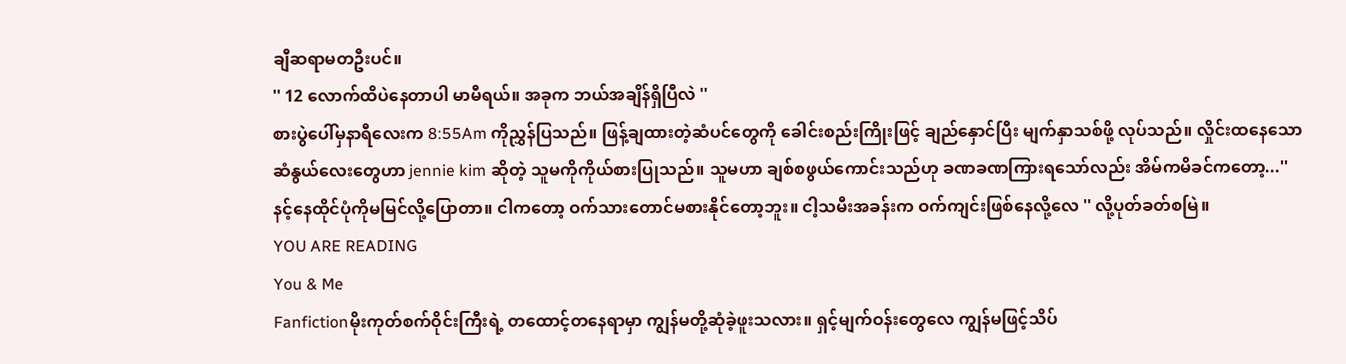ချီဆရာမတဦးပင်။
'' 12 လောက်ထိပဲနေတာပါ မာမီရယ်။ အခုက ဘယ်အချိန်ရှိပြီလဲ ''
စားပွဲပေါ်မှနာရီလေးက 8:55Am ကိုညွှန်ပြသည်။ ဖြန့်ချထားတဲ့ဆံပင်တွေကို ခေါင်းစည်းကြိုးဖြင့် ချည်နှောင်ပြီး မျက်နှာသစ်ဖို့ လုပ်သည်။ လှိုင်းထနေသောဆံနွယ်လေးတွေဟာ jennie kim ဆိုတဲ့ သူမကိုကိုယ်စားပြုသည်။ သူမဟာ ချစ်စဖွယ်ကောင်းသည်ဟု ခဏခဏကြားရသော်လည်း အိမ်ကမိခင်ကတော့...'' နင့်နေထိုင်ပုံကိုမမြင်လို့ပြောတာ။ ငါကတော့ ဝက်သားတောင်မစားနိုင်တော့ဘူး။ ငါ့သမီးအခန်းက ဝက်ကျင်းဖြစ်နေလို့လေ '' လို့ပုတ်ခတ်စမြဲ။
YOU ARE READING
You & Me
Fanfictionမိုးကုတ်စက်ဝိုင်းကြီးရဲ့ တထောင့်တနေရာမှာ ကျွန်မတို့ဆုံခဲ့ဖူးသလား။ ရှင့်မျက်ဝန်းတွေလေ ကျွန်မဖြင့်သိပ်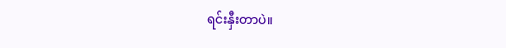ရင်းနှီးတာပဲ။